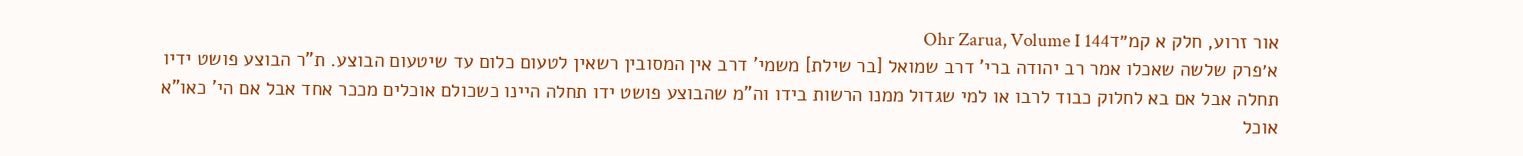אור זרוע, חלק א קמ״דOhr Zarua, Volume I 144
א׳פרק שלשה שאכלו אמר רב יהודה ברי' דרב שמואל [בר שילת] משמי' דרב אין המסובין רשאין לטעום כלום עד שיטעום הבוצע. ת"ר הבוצע פושט ידיו תחלה אבל אם בא לחלוק כבוד לרבו או למי שגדול ממנו הרשות בידו וה"מ שהבוצע פושט ידו תחלה היינו כשכולם אוכלים מככר אחד אבל אם הי' כאו"א אוכל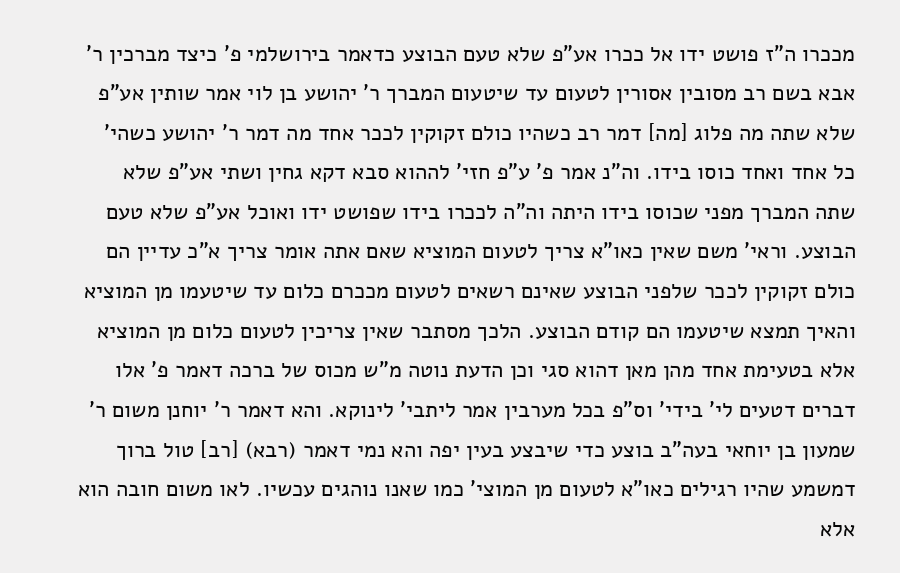מככרו ה"ז פושט ידו אל ככרו אע"פ שלא טעם הבוצע כדאמר בירושלמי פ' כיצד מברכין ר' אבא בשם רב מסובין אסורין לטעום עד שיטעום המברך ר' יהושע בן לוי אמר שותין אע"פ שלא שתה מה פלוג [מה] דמר רב כשהיו כולם זקוקין לככר אחד מה דמר ר' יהושע כשהי' כל אחד ואחד כוסו בידו. וה"נ אמר פ' ע"פ חזי' לההוא סבא דקא גחין ושתי אע"פ שלא שתה המברך מפני שכוסו בידו היתה וה"ה לככרו בידו שפושט ידו ואוכל אע"פ שלא טעם הבוצע. וראי' משם שאין כאו"א צריך לטעום המוציא שאם אתה אומר צריך א"כ עדיין הם כולם זקוקין לככר שלפני הבוצע שאינם רשאים לטעום מככרם כלום עד שיטעמו מן המוציא והאיך תמצא שיטעמו הם קודם הבוצע. הלכך מסתבר שאין צריכין לטעום כלום מן המוציא אלא בטעימת אחד מהן מאן דהוא סגי וכן הדעת נוטה מ"ש מכוס של ברכה דאמר פ' אלו דברים דטעים לי' בידי' וס"פ בכל מערבין אמר ליתבי' לינוקא. והא דאמר ר' יוחנן משום ר' שמעון בן יוחאי בעה"ב בוצע כדי שיבצע בעין יפה והא נמי דאמר (רבא) [רב] טול ברוך דמשמע שהיו רגילים כאו"א לטעום מן המוצי' כמו שאנו נוהגים עכשיו. לאו משום חובה הוא אלא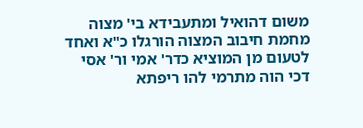משום דהואיל ומתעבידא בי' מצוה מחמת חיבוב המצוה הורגלו כ"א ואחד לטעום מן המוציא כדר' אמי ור' אסי דכי הוה מתרמי להו ריפתא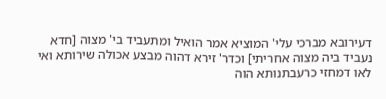דעירובא מברכי עלי' המוציא אמר הואיל ומתעביד בי' מצוה [חדא נעביד ביה מצוה אחריתי] וכדר' זירא דהוה מבצע אכולה שירותא ואי לאו דמחזי כרעבתנותא הוה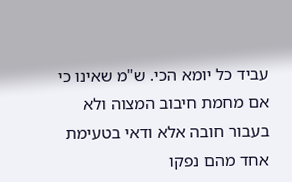עביד כל יומא הכי. ש"מ שאינו כי אם מחמת חיבוב המצוה ולא בעבור חובה אלא ודאי בטעימת אחד מהם נפקו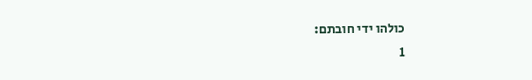כולהו ידי חובתם:
1